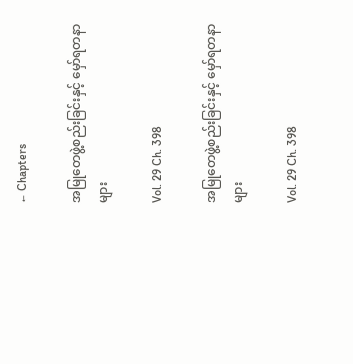← Chapters

အမြုတေဖွဲ့စည်းခြင်းနှင့် မှော်ရတနာများ

Vol. 29 Ch. 398

အမြုတေဖွဲ့စည်းခြင်းနှင့် မှော်ရတနာများ

Vol. 29 Ch. 398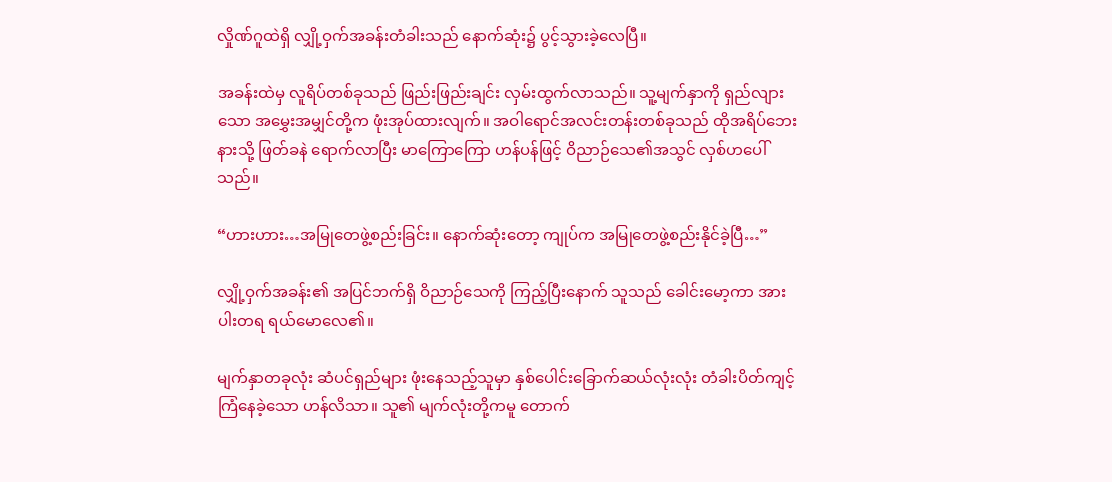လှိုဏ်ဂူထဲရှိ လျှို့ဝှက်အခန်းတံခါးသည် နောက်ဆုံး၌ ပွင့်သွားခဲ့လေပြီ။

အခန်းထဲမှ လူရိပ်တစ်ခုသည် ဖြည်းဖြည်းချင်း လှမ်းထွက်လာသည်။ သူ့မျက်နှာကို ရှည်လျားသော အမွှေးအမျှင်တို့က ဖုံးအုပ်ထားလျက်။ အဝါရောင်အလင်းတန်းတစ်ခုသည် ထိုအရိပ်ဘေးနားသို့ ဖြတ်ခနဲ ရောက်လာပြီး မာကြောကြော ဟန်ပန်ဖြင့် ဝိညာဉ်သေ၏အသွင် လှစ်ဟပေါ်သည်။

“ဟားဟား…အမြုတေဖွဲ့စည်းခြင်း။ နောက်ဆုံးတော့ ကျုပ်က အမြုတေဖွဲ့စည်းနိုင်ခဲ့ပြီ…”

လျှို့ဝှက်အခန်း၏ အပြင်ဘက်ရှိ ဝိညာဉ်သေကို ကြည့်ပြီးနောက် သူသည် ခေါင်းမော့ကာ အားပါးတရ ရယ်မောလေ၏။

မျက်နှာတခုလုံး ဆံပင်ရှည်များ ဖုံးနေသည့်သူမှာ နှစ်ပေါင်းခြောက်ဆယ်လုံးလုံး တံခါးပိတ်ကျင့်ကြံနေခဲ့သော ဟန်လိသာ။ သူ၏ မျက်လုံးတို့ကမူ တောက်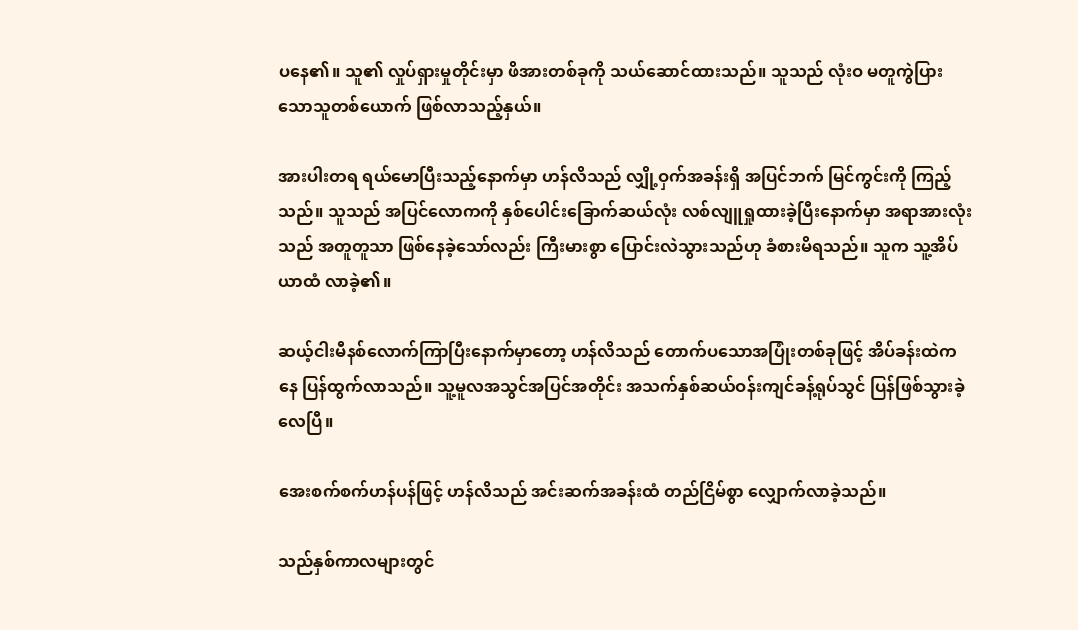ပနေ၏။ သူ၏ လှုပ်ရှားမှုတိုင်းမှာ ဖိအားတစ်ခုကို သယ်ဆောင်ထားသည်။ သူသည် လုံးဝ မတူကွဲပြားသောသူတစ်ယောက် ဖြစ်လာသည့်နှယ်။

အားပါးတရ ရယ်မောပြီးသည့်နောက်မှာ ဟန်လိသည် လျှို့ဝှက်အခန်းရှိ အပြင်ဘက် မြင်ကွင်းကို ကြည့်သည်။ သူသည် အပြင်လောကကို နှစ်ပေါင်းခြောက်ဆယ်လုံး လစ်လျူရှုထားခဲ့ပြီးနောက်မှာ အရာအားလုံးသည် အတူတူသာ ဖြစ်နေခဲ့သော်လည်း ကြီးမားစွာ ပြောင်းလဲသွားသည်ဟု ခံစားမိရသည်။ သူက သူ့အိပ်ယာထံ လာခဲ့၏။

ဆယ့်ငါးမီနစ်လောက်ကြာပြီးနောက်မှာတော့ ဟန်လိသည် တောက်ပသောအပြုံးတစ်ခုဖြင့် အိပ်ခန်းထဲကနေ ပြန်ထွက်လာသည်။ သူ့မူလအသွင်အပြင်အတိုင်း အသက်နှစ်ဆယ်ဝန်းကျင်ခန့်ရုပ်သွင် ပြန်ဖြစ်သွားခဲ့လေပြီ။

အေးစက်စက်ဟန်ပန်ဖြင့် ဟန်လိသည် အင်းဆက်အခန်းထံ တည်ငြိမ်စွာ လျှောက်လာခဲ့သည်။

သည်နှစ်ကာလများတွင်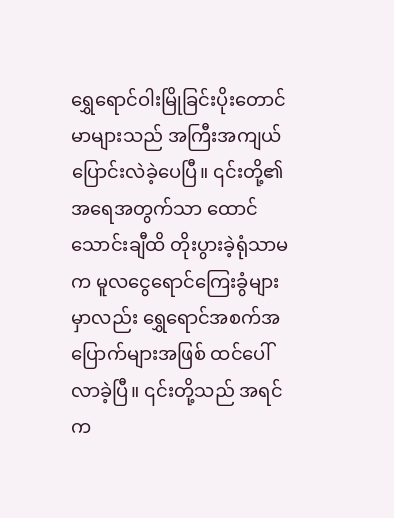ရွှေရောင်ဝါးမြိုခြင်းပိုးတောင်မာများသည် အကြီးအကျယ် ပြောင်းလဲခဲ့ပေပြီ။ ၎င်းတို့၏ အရေအတွက်သာ ထောင်သောင်းချီထိ တိုးပွားခဲ့ရုံသာမက မူလငွေရောင်ကြေးခွံများမှာလည်း ရွှေရောင်အစက်အပြောက်များအဖြစ် ထင်ပေါ်လာခဲ့ပြီ။ ၎င်းတို့သည် အရင်က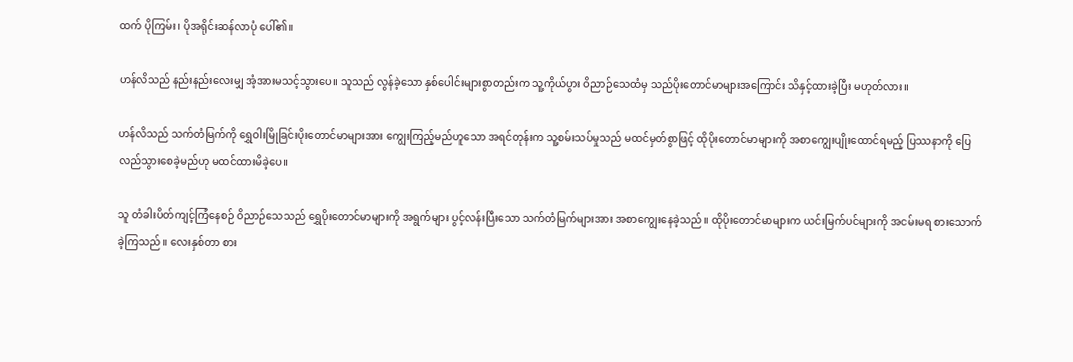ထက် ပိုကြမ်း၊ ပိုအရိုင်းဆန်လာပုံ ပေါ်၏။

ဟန်လိသည် နည်းနည်းလေးမျှ အံ့အားမသင့်သွားပေ။ သူသည် လွန်ခဲ့သော နှစ်ပေါင်းများစွာတည်းက သူ့ကိုယ်ပွား ဝိညာဉ်သေထံမှ သည်ပိုးတောင်မာများအကြောင်း သိနှင့်ထားခဲ့ပြီး မဟုတ်လား။

ဟန်လိသည် သက်တံမြက်ကို ရွှေဝါးမြိုခြင်းပိုးတောင်မာများအား ကျွေးကြည့်မည်ဟူသော အရင်တုန်းက သူ့စမ်းသပ်မှုသည် မထင်မှတ်စွာဖြင့် ထိုပိုးတောင်မာများကို အစာကျွေးပျိုးထောင်ရမည့် ပြဿနာကို ပြေလည်သွားစေခဲ့မည်ဟု မထင်ထားမိခဲ့ပေ။

သူ တံခါးပိတ်ကျင့်ကြံနေစဉ် ဝိညာဉ်သေသည် ရွှေပိုးတောင်မာများကို အရွက်များ ပွင့်လန်းပြီးသော သက်တံမြက်များအား အစာကျွေးနေခဲ့သည်။ ထိုပိုးတောင်မာများက ယင်းမြက်ပင်များကို အငမ်းမရ စားသောက်ခဲ့ကြသည်။ လေးနှစ်တာ စား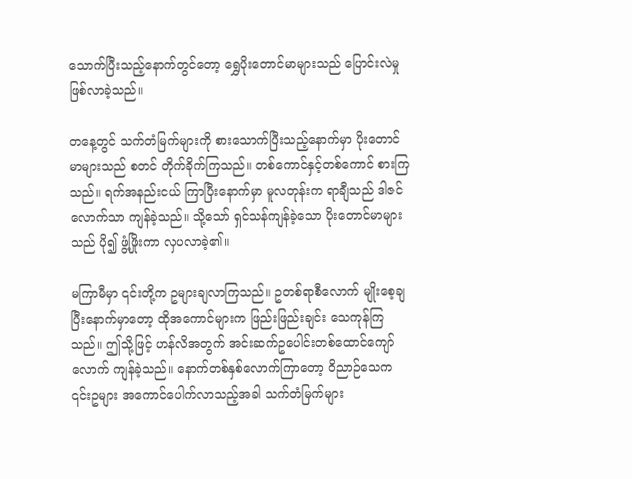သောက်ပြီးသည့်နောက်တွင်တော့ ရွှေပိုးတောင်မာများသည် ပြောင်းလဲမှု ဖြစ်လာခဲ့သည်။

တနေ့တွင် သက်တံမြက်များကို စားသောက်ပြီးသည့်နောက်မှာ ပိုးတောင်မာများသည် စတင် တိုက်ခိုက်ကြသည်။ တစ်ကောင်နှင့်တစ်ကောင် စားကြသည်။ ရက်အနည်းငယ် ကြာပြီးနောက်မှာ မူလတုန်းက ရာချီသည် ဒါဇင်လောက်သာ ကျန်ခဲ့သည်။ သို့သော် ရှင်သန်ကျန်ခဲ့သော ပိုးတောင်မာများသည် ပို၍ ဖွံ့ဖြိုးကာ လှပလာခဲ့၏။

မကြာမီမှာ ၎င်းတို့က ဥများချလာကြသည်။ ဥတစ်ရာစီလောက် မျိုးစေ့ချပြီးနောက်မှာတော့ ထိုအကောင်များက ဖြည်းဖြည်းချင်း သေကုန်ကြသည်။ ဤသို့ဖြင့် ဟန်လိအတွက် အင်းဆက်ဥပေါင်းတစ်ထောင်ကျော်လောက် ကျန်ခဲ့သည်။ နောက်တစ်နှစ်လောက်ကြာတော့ ဝိညာဉ်သေက ၎င်းဥများ အကောင်ပေါက်လာသည့်အခါ သက်တံမြက်များ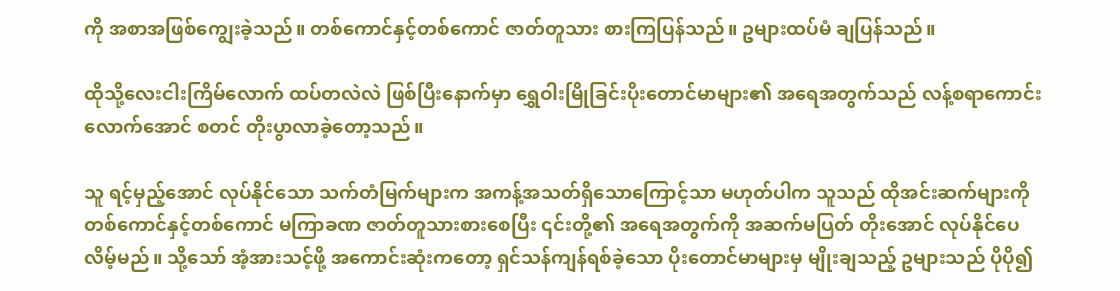ကို အစာအဖြစ်ကျွေးခဲ့သည်။ တစ်ကောင်နှင့်တစ်ကောင် ဇာတ်တူသား စားကြပြန်သည်။ ဥများထပ်မံ ချပြန်သည်။

ထိုသို့လေးငါးကြိမ်လောက် ထပ်တလဲလဲ ဖြစ်ပြီးနောက်မှာ ရွှေဝါးမြိုခြင်းပိုးတောင်မာများ၏ အရေအတွက်သည် လန့်စရာကောင်းလောက်အောင် စတင် တိုးပွာလာခဲ့တော့သည်။

သူ ရင့်မှည့်အောင် လုပ်နိုင်သော သက်တံမြက်များက အကန့်အသတ်ရှိသောကြောင့်သာ မဟုတ်ပါက သူသည် ထိုအင်းဆက်များကို တစ်ကောင်နှင့်တစ်ကောင် မကြာခဏ ဇာတ်တူသားစားစေပြီး ၎င်းတို့၏ အရေအတွက်ကို အဆက်မပြတ် တိုးအောင် လုပ်နိုင်ပေလိမ့်မည်။ သို့သော် အံ့အားသင့်ဖို့ အကောင်းဆုံးကတော့ ရှင်သန်ကျန်ရစ်ခဲ့သော ပိုးတောင်မာများမှ မျိုးချသည့် ဥများသည် ပိုပို၍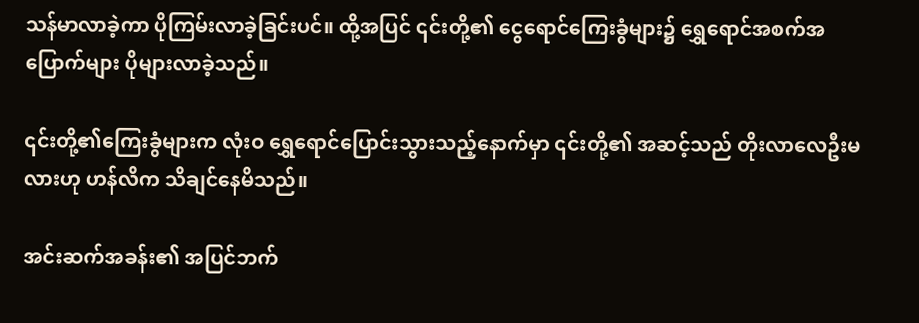သန်မာလာခဲ့ကာ ပိုကြမ်းလာခဲ့ခြင်းပင်။ ထို့အပြင် ၎င်းတို့၏ ငွေရောင်ကြေးခွံများ၌ ရွှေရောင်အစက်အပြောက်များ ပိုများလာခဲ့သည်။

၎င်းတို့၏ကြေးခွံများက လုံးဝ ရွှေရောင်ပြောင်းသွားသည့်နောက်မှာ ၎င်းတို့၏ အဆင့်သည် တိုးလာလေဦးမလားဟု ဟန်လိက သိချင်နေမိသည်။

အင်းဆက်အခန်း၏ အပြင်ဘက်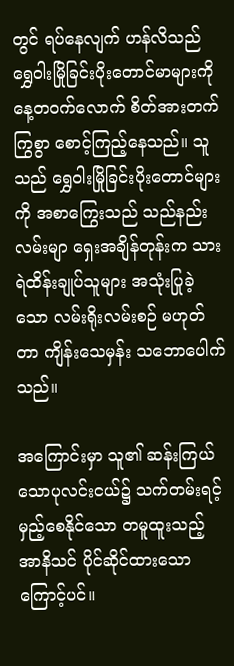တွင် ရပ်နေလျက် ဟန်လိသည် ရွှေဝါးမြိုခြင်းပိုးတောင်မာများကို နေ့တဝက်လောက် စိတ်အားတက်ကြွစွာ စောင့်ကြည့်နေသည်။ သူသည် ရွှေဝါးမြိုခြင်းပိုးတောင်များကို အစာကြွေးသည် သည်နည်းလမ်းမျာ ရှေးအချိန်တုန်းက သားရဲထိန်းချုပ်သူများ အသုံးပြုခဲ့သော လမ်းရိုးလမ်းစဉ် မဟုတ်တာ ကျိန်းသေမှန်း သဘောပေါက်သည်။

အကြောင်းမှာ သူ၏ ဆန်းကြယ်သောပုလင်းငယ်၌ သက်တမ်းရင့်မှည့်စေနိုင်သော တမူထူးသည့် အာနိသင် ပိုင်ဆိုင်ထားသောကြောင့်ပင်။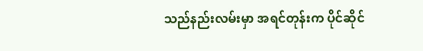သည်နည်းလမ်းမှာ အရင်တုန်းက ပိုင်ဆိုင်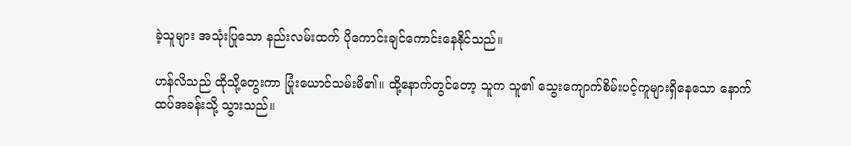ခဲ့သူများ အသုံးပြုသော နည်းလမ်းထက် ပိုကောင်းချင်ကောင်းနေနိုင်သည်။

ဟန်လိသည် ထိုသို့တွေးကာ ပြုံးယောင်သမ်းမိ၏။ ထို့နောက်တွင်တော့ သူက သူ၏ သွေးကျောက်စိမ်းပင့်ကူများရှိနေသော နောက်ထပ်အခန်းသို့ သွားသည်။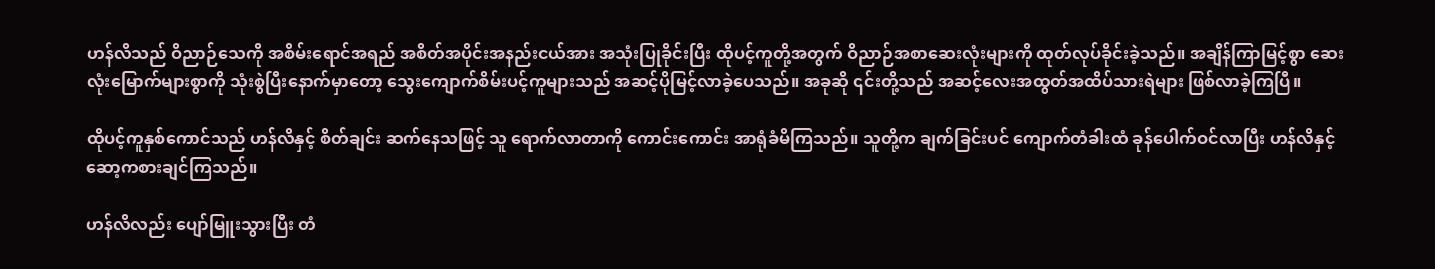ဟန်လိသည် ဝိညာဉ်သေကို အစိမ်းရောင်အရည် အစိတ်အပိုင်းအနည်းငယ်အား အသုံးပြုခိုင်းပြီး ထိုပင့်ကူတို့အတွက် ဝိညာဉ်အစာဆေးလုံးများကို ထုတ်လုပ်ခိုင်းခဲ့သည်။ အချိန်ကြာမြင့်စွာ ဆေးလုံးမြောက်များစွာကို သုံးစွဲပြီးနောက်မှာတော့ သွေးကျောက်စိမ်းပင့်ကူများသည် အဆင့်ပိုမြင့်လာခဲ့ပေသည်။ အခုဆို ၎င်းတို့သည် အဆင့်လေးအထွတ်အထိပ်သားရဲများ ဖြစ်လာခဲ့ကြပြီ။

ထိုပင့်ကူနှစ်ကောင်သည် ဟန်လိနှင့် စိတ်ချင်း ဆက်နေသဖြင့် သူ ရောက်လာတာကို ကောင်းကောင်း အာရုံခံမိကြသည်။ သူတို့က ချက်ခြင်းပင် ကျောက်တံခါးထံ ခုန်ပေါက်ဝင်လာပြီး ဟန်လိနှင့် ဆော့ကစားချင်ကြသည်။

ဟန်လိလည်း ပျော်မြူးသွားပြီး တံ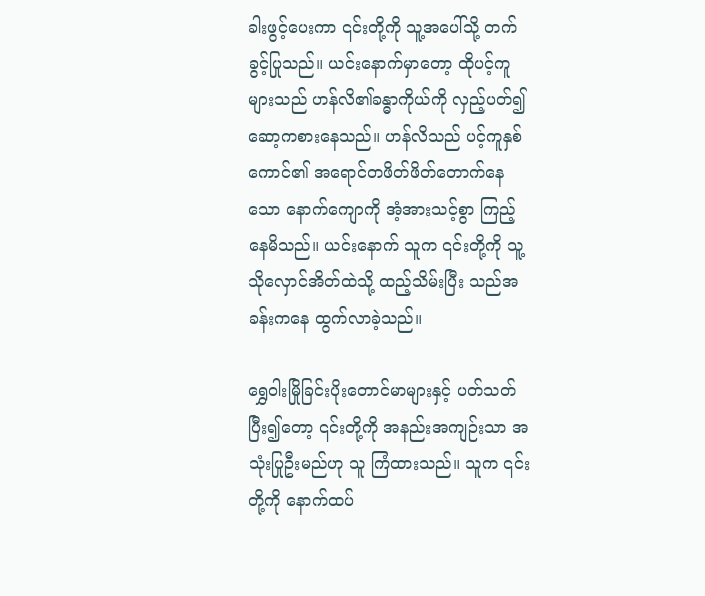ခါးဖွင့်ပေးကာ ၎င်းတို့ကို သူ့အပေါ်သို့ တက်ခွင့်ပြုသည်။ ယင်းနောက်မှာတော့ ထိုပင့်ကူများသည် ဟန်လိ၏ခန္ဓာကိုယ်ကို လှည့်ပတ်၍ ဆော့ကစားနေသည်။ ဟန်လိသည် ပင့်ကူနှစ်ကောင်၏ အရောင်တဖိတ်ဖိတ်တောက်နေသော နောက်ကျောကို အံ့အားသင့်စွာ ကြည့်နေမိသည်။ ယင်းနောက် သူက ၎င်းတို့ကို သူ့သိုလှောင်အိတ်ထဲသို့ ထည့်သိမ်းပြီး သည်အခန်းကနေ ထွက်လာခဲ့သည်။

ရွှေဝါးမြိုခြင်းပိုးတောင်မာများနှင့် ပတ်သတ်ပြီး၍တော့ ၎င်းတို့ကို အနည်းအကျဉ်းသာ အသုံးပြုဦးမည်ဟု သူ ကြံထားသည်။ သူက ၎င်းတို့ကို နောက်ထပ်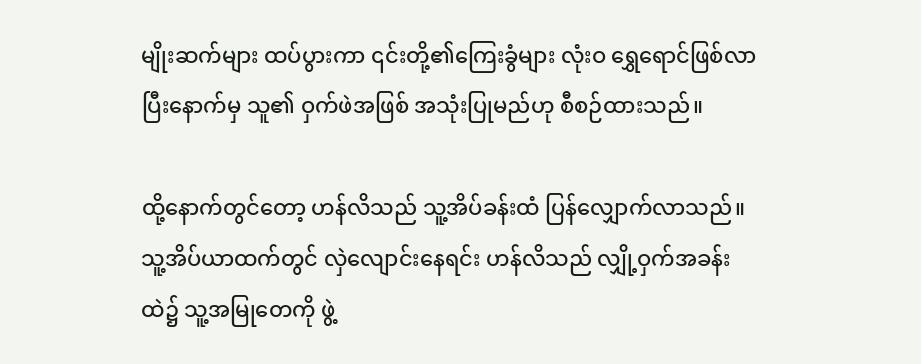မျိုးဆက်များ ထပ်ပွားကာ ၎င်းတို့၏ကြေးခွံများ လုံးဝ ရွှေရောင်ဖြစ်လာပြီးနောက်မှ သူ၏ ဝှက်ဖဲအဖြစ် အသုံးပြုမည်ဟု စီစဉ်ထားသည်။

ထို့နောက်တွင်တော့ ဟန်လိသည် သူ့အိပ်ခန်းထံ ပြန်လျှောက်လာသည်။ သူ့အိပ်ယာထက်တွင် လှဲလျောင်းနေရင်း ဟန်လိသည် လျှို့ဝှက်အခန်းထဲ၌ သူ့အမြုတေကို ဖွဲ့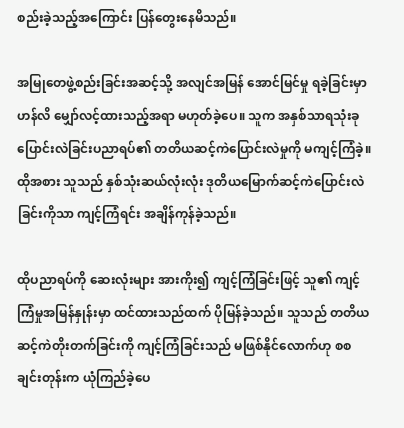စည်းခဲ့သည့်အကြောင်း ပြန်တွေးနေမိသည်။

အမြုတေဖွဲ့စည်းခြင်းအဆင့်သို့ အလျင်အမြန် အောင်မြင်မှု ရခဲ့ခြင်းမှာ ဟန်လိ မျှော်လင့်ထားသည့်အရာ မဟုတ်ခဲ့ပေ။ သူက အနှစ်သာရသုံးခုပြောင်းလဲခြင်းပညာရပ်၏ တတိယဆင့်ကဲပြောင်းလဲမှုကို မကျင့်ကြံခဲ့။ ထိုအစား သူသည် နှစ်သုံးဆယ်လုံးလုံး ဒုတိယမြောက်ဆင့်ကဲပြောင်းလဲခြင်းကိုသာ ကျင့်ကြံရင်း အချိန်ကုန်ခဲ့သည်။

ထိုပညာရပ်ကို ဆေးလုံးများ အားကိုး၍ ကျင့်ကြံခြင်းဖြင့် သူ၏ ကျင့်ကြံမှုအမြန်နှုန်းမှာ ထင်ထားသည်ထက် ပိုမြန်ခဲ့သည်။ သူသည် တတိယဆင့်ကဲတိုးတက်ခြင်းကို ကျင့်ကြံခြင်းသည် မဖြစ်နိုင်လောက်ဟု စစချင်းတုန်းက ယုံကြည်ခဲ့ပေ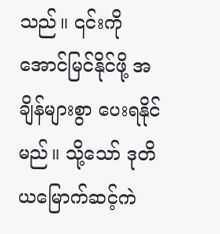သည်။ ၎င်းကို အောင်မြင်နိုင်ဖို့ အချိန်များစွာ ပေးရနိုင်မည်။ သို့သော် ဒုတိယမြောက်ဆင့်ကဲ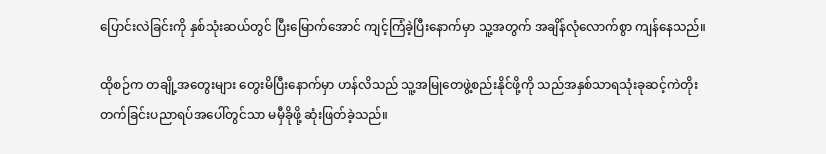ပြောင်းလဲခြင်းကို နှစ်သုံးဆယ်တွင် ပြီးမြောက်အောင် ကျင့်ကြံခဲ့ပြီးနောက်မှာ သူ့အတွက် အချိန်လုံလောက်စွာ ကျန်နေသည်။

ထိုစဉ်က တချို့အတွေးများ တွေးမိပြီးနောက်မှာ ဟန်လိသည် သူ့အမြုတေဖွဲ့စည်းနိုင်ဖို့ကို သည်အနှစ်သာရသုံးခုဆင့်ကဲတိုးတက်ခြင်းပညာရပ်အပေါ်တွင်သာ မမှီခိုဖို့ ဆုံးဖြတ်ခဲ့သည်။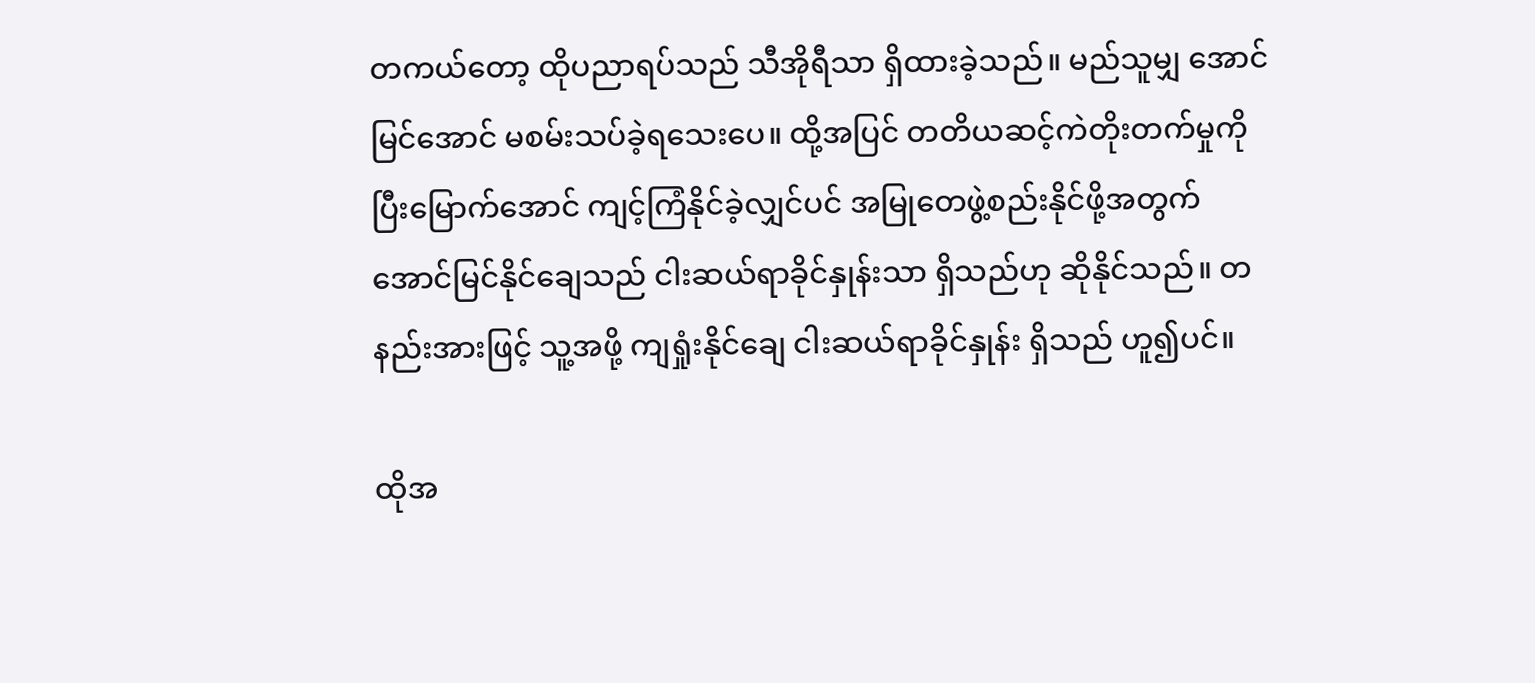တကယ်တော့ ထိုပညာရပ်သည် သီအိုရီသာ ရှိထားခဲ့သည်။ မည်သူမျှ အောင်မြင်အောင် မစမ်းသပ်ခဲ့ရသေးပေ။ ထို့အပြင် တတိယဆင့်ကဲတိုးတက်မှုကို ပြီးမြောက်အောင် ကျင့်ကြံနိုင်ခဲ့လျှင်ပင် အမြုတေဖွဲ့စည်းနိုင်ဖို့အတွက် အောင်မြင်နိုင်ချေသည် ငါးဆယ်ရာခိုင်နှုန်းသာ ရှိသည်ဟု ဆိုနိုင်သည်။ တနည်းအားဖြင့် သူ့အဖို့ ကျရှုံးနိုင်ချေ ငါးဆယ်ရာခိုင်နှုန်း ရှိသည် ဟူ၍ပင်။

ထိုအ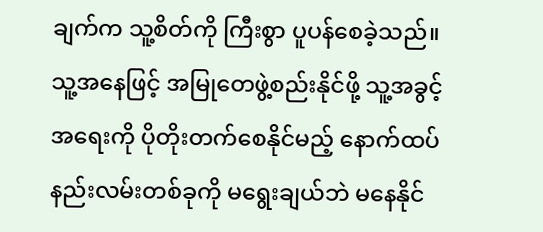ချက်က သူ့စိတ်ကို ကြီးစွာ ပူပန်စေခဲ့သည်။ သူ့အနေဖြင့် အမြုတေဖွဲ့စည်းနိုင်ဖို့ သူ့အခွင့်အရေးကို ပိုတိုးတက်စေနိုင်မည့် နောက်ထပ်နည်းလမ်းတစ်ခုကို မရွေးချယ်ဘဲ မနေနိုင်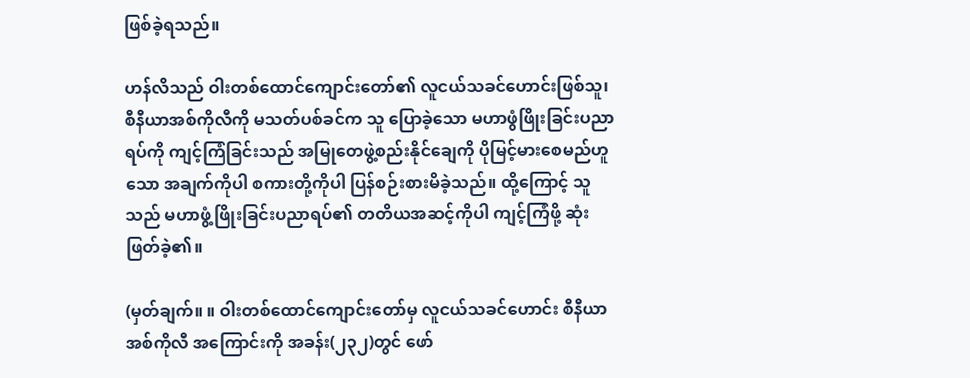ဖြစ်ခဲ့ရသည်။

ဟန်လိသည် ဝါးတစ်ထောင်ကျောင်းတော်၏ လူငယ်သခင်ဟောင်းဖြစ်သူ၊ စီနီယာအစ်ကိုလီကို မသတ်ပစ်ခင်က သူ ပြောခဲ့သော မဟာဖွံဖြိုးခြင်းပညာရပ်ကို ကျင့်ကြံခြင်းသည် အမြုတေဖွဲ့စည်းနိုင်ချေကို ပိုမြင့်မားစေမည်ဟူသော အချက်ကိုပါ စကားတို့ကိုပါ ပြန်စဉ်းစားမိခဲ့သည်။ ထို့ကြောင့် သူသည် မဟာဖွံ့ဖြိုးခြင်းပညာရပ်၏ တတိယအဆင့်ကိုပါ ကျင့်ကြံဖို့ ဆုံးဖြတ်ခဲ့၏။

(မှတ်ချက်။ ။ ဝါးတစ်ထောင်ကျောင်းတော်မှ လူငယ်သခင်ဟောင်း စီနီယာအစ်ကိုလီ အကြောင်းကို အခန်း(၂၃၂)တွင် ဖော်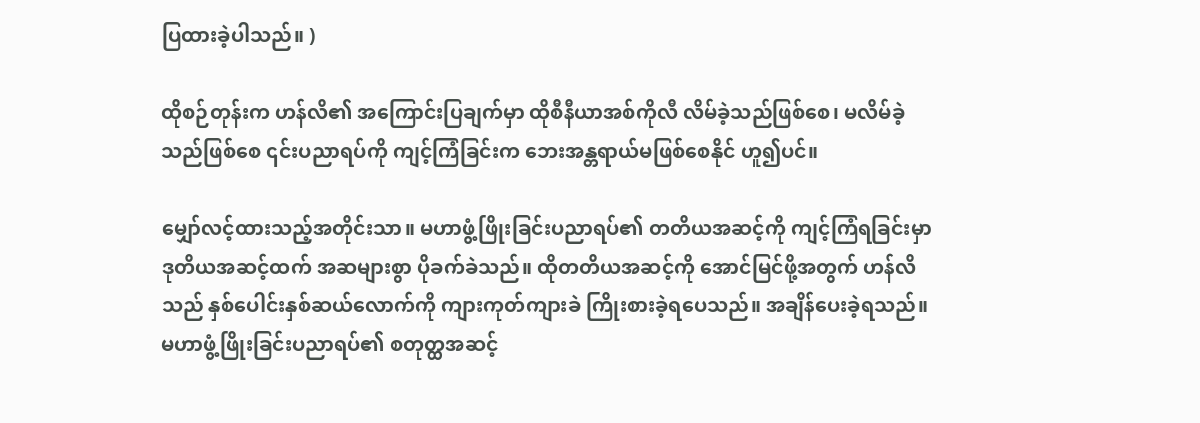ပြထားခဲ့ပါသည်။ )

ထိုစဉ်တုန်းက ဟန်လိ၏ အကြောင်းပြချက်မှာ ထိုစီနီယာအစ်ကိုလီ လိမ်ခဲ့သည်ဖြစ်စေ၊ မလိမ်ခဲ့သည်ဖြစ်စေ ၎င်းပညာရပ်ကို ကျင့်ကြံခြင်းက ဘေးအန္တရာယ်မဖြစ်စေနိုင် ဟူ၍ပင်။

မျှော်လင့်ထားသည့်အတိုင်းသာ။ မဟာဖွံ့ဖြိုးခြင်းပညာရပ်၏ တတိယအဆင့်ကို ကျင့်ကြံရခြင်းမှာ ဒုတိယအဆင့်ထက် အဆများစွာ ပိုခက်ခဲသည်။ ထိုတတိယအဆင့်ကို အောင်မြင်ဖို့အတွက် ဟန်လိသည် နှစ်ပေါင်းနှစ်ဆယ်လောက်ကို ကျားကုတ်ကျားခဲ ကြိုးစားခဲ့ရပေသည်။ အချိန်ပေးခဲ့ရသည်။ မဟာဖွံ့ဖြိုးခြင်းပညာရပ်၏ စတုတ္ထအဆင့်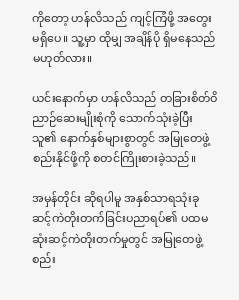ကိုတော့ ဟန်လိသည် ကျင့်ကြံဖို့ အတွေးမရှိပေ။ သူ့မှာ ထိုမျှ အချိန်ပို ရှိမနေသည် မဟုတ်လား။

ယင်းနောက်မှာ ဟန်လိသည် တခြားစိတ်ဝိညာဉ်ဆေးမျိုးစုံကို သောက်သုံးခဲ့ပြီး သူ၏ နောက်နှစ်များစွာတွင် အမြုတေဖွဲ့စည်းနိုင်ဖို့ကို စတင်ကြိုးစားခဲ့သည်။

အမှန်တိုင်း ဆိုရပါမူ အနှစ်သာရသုံးခုဆင့်ကဲတိုးတက်ခြင်းပညာရပ်၏ ပထမဆုံးဆင့်ကဲတိုးတက်မှုတွင် အမြုတေဖွဲ့စည်း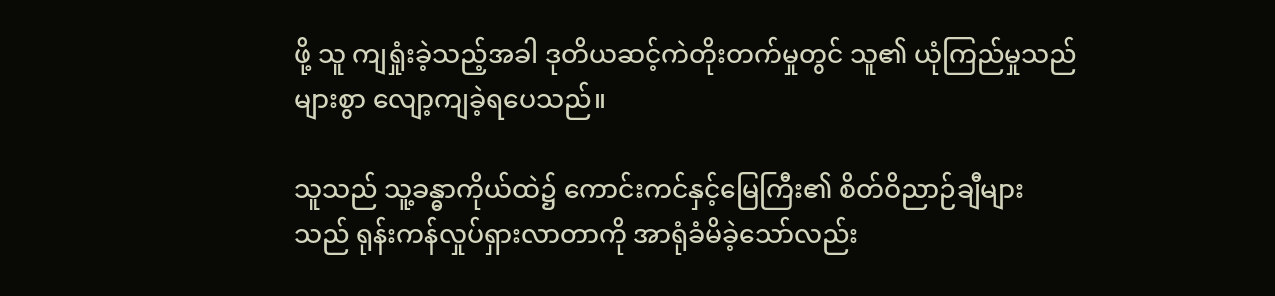ဖို့ သူ ကျရှုံးခဲ့သည့်အခါ ဒုတိယဆင့်ကဲတိုးတက်မှုတွင် သူ၏ ယုံကြည်မှုသည် များစွာ လျော့ကျခဲ့ရပေသည်။

သူသည် သူ့ခန္ဓာကိုယ်ထဲ၌ ကောင်းကင်နှင့်မြေကြီး၏ စိတ်ဝိညာဉ်ချီများသည် ရုန်းကန်လှုပ်ရှားလာတာကို အာရုံခံမိခဲ့သော်လည်း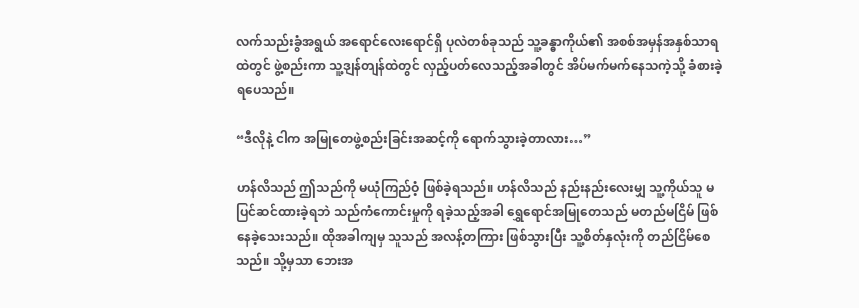လက်သည်းခွံအရွယ် အရောင်လေးရောင်ရှိ ပုလဲတစ်ခုသည် သူ့ခန္ဓာကိုယ်၏ အစစ်အမှန်အနှစ်သာရထဲတွင် ဖွဲ့စည်းကာ သူ့ဒျန်တျန်ထဲတွင် လှည့်ပတ်လေသည့်အခါတွင် အိပ်မက်မက်နေသကဲ့သို့ ခံစားခဲ့ရပေသည်။

“ဒီလိုနဲ့ ငါက အမြုတေဖွဲ့စည်းခြင်းအဆင့်ကို ရောက်သွားခဲ့တာလား…”

ဟန်လိသည် ဤသည်ကို မယုံကြည်ဝံ့ ဖြစ်ခဲ့ရသည်။ ဟန်လိသည် နည်းနည်းလေးမျှ သူ့ကိုယ်သူ မပြင်ဆင်ထားခဲ့ရဘဲ သည်ကံကောင်းမှုကို ရခဲ့သည့်အခါ ရွှေရောင်အမြုတေသည် မတည်မငြိမ် ဖြစ်နေခဲ့သေးသည်။ ထိုအခါကျမှ သူသည် အလန့်တကြား ဖြစ်သွားပြီး သူ့စိတ်နှလုံးကို တည်ငြိမ်စေသည်။ သို့မှသာ ဘေးအ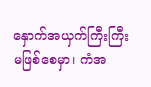နှောက်အယှက်ကြီးကြီး မဖြစ်စေမှာ၊ ကံအ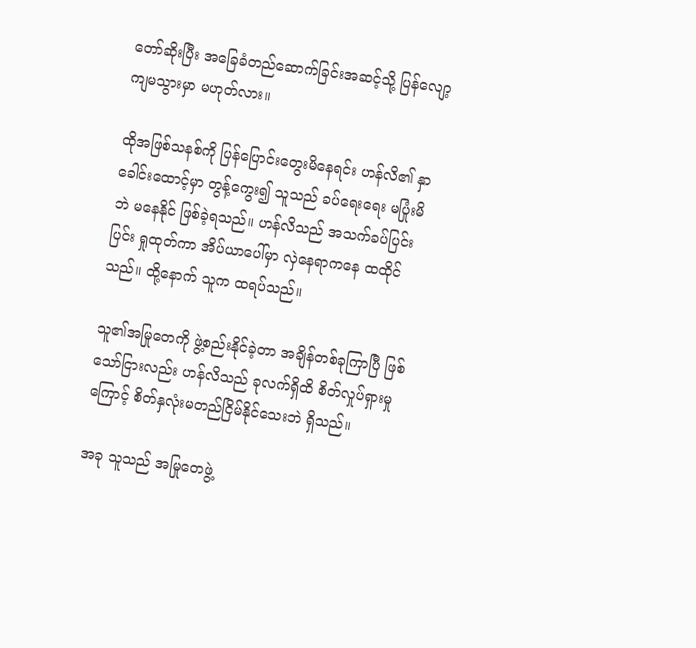တော်ဆိုးပြီး အခြေခံတည်ဆောက်ခြင်းအဆင့်သို့ ပြန်လျော့ကျမသွားမှာ မဟုတ်လား။

ထိုအဖြစ်သနစ်ကို ပြန်ပြောင်းတွေးမိနေရင်း ဟန်လိ၏ နှာခေါင်းထောင့်မှာ တွန့်ကွေး၍ သူသည် ခပ်ရေးရေး မပြုံးမိဘဲ မနေနိုင် ဖြစ်ခဲ့ရသည်။ ဟန်လိသည် အသက်ခပ်ပြင်းပြင်း ရှုထုတ်ကာ အိပ်ယာပေါ်မှာ လှဲနေရာကနေ ထထိုင်သည်။ ထို့နောက် သူက ထရပ်သည်။

သူ၏အမြုတေကို ဖွဲ့စည်းနိုင်ခဲ့တာ အချိန်တစ်ခုကြာပြီ ဖြစ်သော်ငြားလည်း ဟန်လိသည် ခုလက်ရှိထိ စိတ်လှုပ်ရှားမှုကြောင့် စိတ်နှလုံးမတည်ငြိမ်နိုင်သေးဘဲ ရှိသည်။

အခု သူသည် အမြုတေဖွဲ့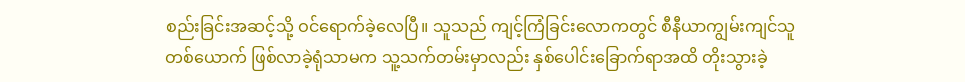စည်းခြင်းအဆင့်သို့ ဝင်ရောက်ခဲ့လေပြီ။ သူသည် ကျင့်ကြံခြင်းလောကတွင် စီနီယာကျွမ်းကျင်သူတစ်ယောက် ဖြစ်လာခဲ့ရုံသာမက သူ့သက်တမ်းမှာလည်း နှစ်ပေါင်းခြောက်ရာအထိ တိုးသွားခဲ့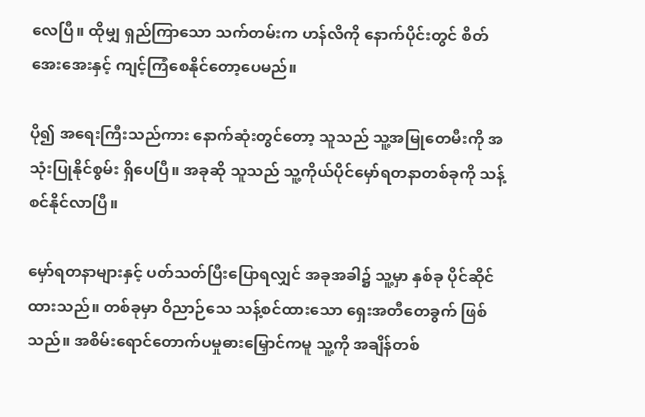လေပြီ။ ထိုမျှ ရှည်ကြာသော သက်တမ်းက ဟန်လိကို နောက်ပိုင်းတွင် စိတ်အေးအေးနှင့် ကျင့်ကြံစေနိုင်တော့ပေမည်။

ပို၍ အရေးကြီးသည်ကား နောက်ဆုံးတွင်တော့ သူသည် သူ့အမြုတေမီးကို အသုံးပြုနိုင်စွမ်း ရှိပေပြီ။ အခုဆို သူသည် သူ့ကိုယ်ပိုင်မှော်ရတနာတစ်ခုကို သန့်စင်နိုင်လာပြီ။

မှော်ရတနာများနှင့် ပတ်သတ်ပြီးပြောရလျှင် အခုအခါ၌ သူ့မှာ နှစ်ခု ပိုင်ဆိုင်ထားသည်။ တစ်ခုမှာ ဝိညာဉ်သေ သန့်စင်ထားသော ရှေးအတီတေခွက် ဖြစ်သည်။ အစိမ်းရောင်တောက်ပမှုဓားမြှောင်ကမူ သူ့ကို အချိန်တစ်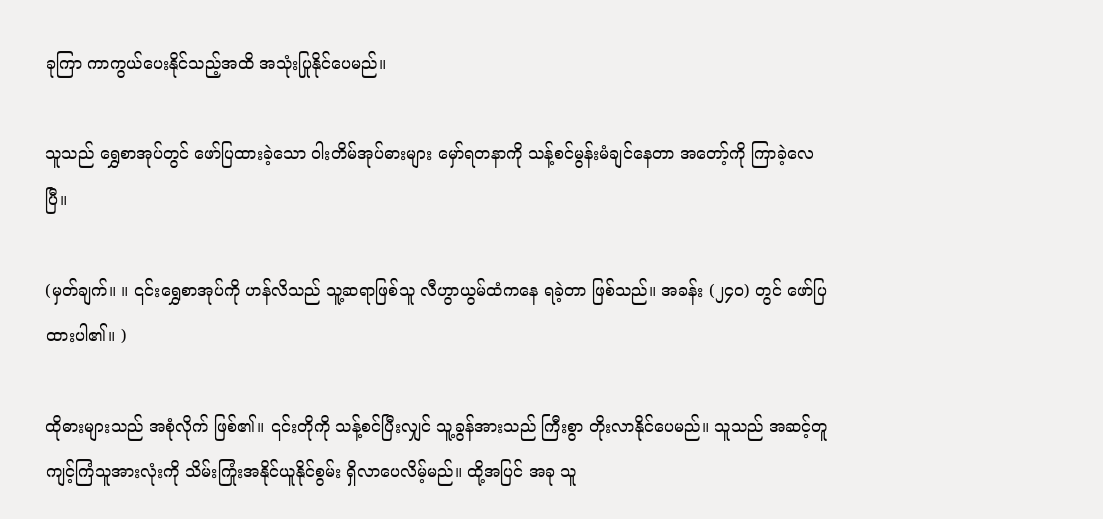ခုကြာ ကာကွယ်ပေးနိုင်သည့်အထိ အသုံးပြုနိုင်ပေမည်။

သူသည် ရွှေစာအုပ်တွင် ဖော်ပြထားခဲ့သော ဝါးတိမ်အုပ်ဓားများ မှော်ရတနာကို သန့်စင်မွန်းမံချင်နေတာ အတော့်ကို ကြာခဲ့လေပြီ။

(မှတ်ချက်။ ။ ၎င်းရွှေစာအုပ်ကို ဟန်လိသည် သူ့ဆရာဖြစ်သူ လီဟွာယွမ်ထံကနေ ရခဲ့တာ ဖြစ်သည်။ အခန်း (၂၄၀) တွင် ဖော်ပြထားပါ၏။ )

ထိုဓားများသည် အစုံလိုက် ဖြစ်၏။ ၎င်းတိုကို သန့်စင်ပြီးလျှင် သူ့ခွန်အားသည် ကြီးစွာ တိုးလာနိုင်ပေမည်။ သူသည် အဆင့်တူ ကျင့်ကြံသူအားလုံးကို သိမ်းကြုံးအနိုင်ယူနိုင်စွမ်း ရှိလာပေလိမ့်မည်။ ထို့အပြင် အခု သူ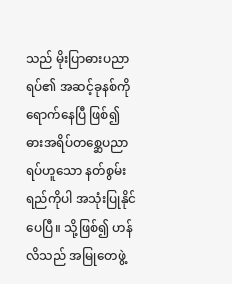သည် မိုးပြာဓားပညာရပ်၏ အဆင့်ခုနစ်ကို ရောက်နေပြီ ဖြစ်၍ ဓားအရိပ်တစ္ဆေပညာရပ်ဟူသော နတ်စွမ်းရည်ကိုပါ အသုံးပြုနိုင်ပေပြီ။ သို့ဖြစ်၍ ဟန်လိသည် အမြုတေဖွဲ့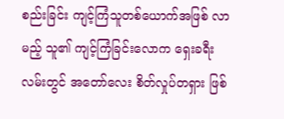စည်းခြင်း ကျင့်ကြံသူတစ်ယောက်အဖြစ် လာမည့် သူ၏ ကျင့်ကြံခြင်းလောက ရှေးခရီးလမ်းတွင် အတော်လေး စိတ်လှုပ်တရှား ဖြစ်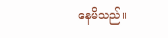နေမိသည်။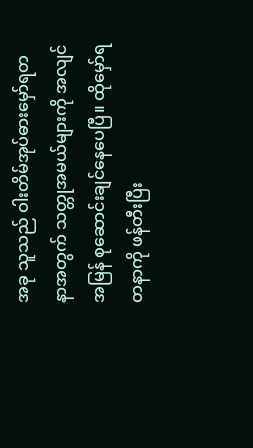အခု သူသည် ဝါးတိမ်အုပ်ဓားမှော်ရတနာအတွက် သတ္တုအမယ်များကို အလျင်အမြန် စုဆောင်းချင်နေပေပြီ။ ထိုမှော်ရတနာကို ဖန်တီးပြီး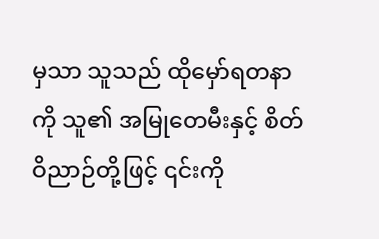မှသာ သူသည် ထိုမှော်ရတနာကို သူ၏ အမြုတေမီးနှင့် စိတ်ဝိညာဉ်တို့ဖြင့် ၎င်းကို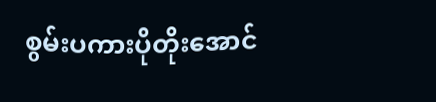စွမ်းပကားပိုတိုးအောင်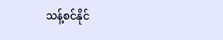သန့်စင်နိုင်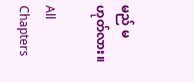မည် မဟုတ်လား။

All Chapters